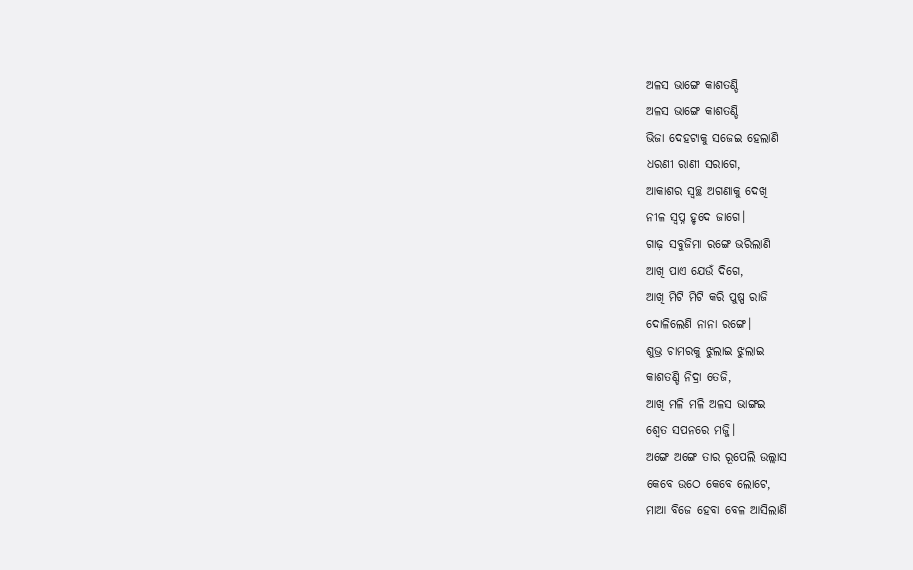ଅଳସ ଭାଙ୍ଗେ କାଶତଣ୍ଡି
ଅଳସ ଭାଙ୍ଗେ କାଶତଣ୍ଡି
ଭିଜା ଦେହଟାକୁ ସଜେଇ ହେଲାଣି
ଧରଣୀ ରାଣୀ ସରାଗେ,
ଆକାଶର ସ୍ୱଚ୍ଛ ଅଗଣାକୁ ଦେଖି
ନୀଳ ସ୍ଵପ୍ନ ହୃଦେ ଜାଗେ।
ଗାଢ଼ ସବୁଜିମା ରଙ୍ଗେ ଭରିଲାଣି
ଆଖି ପାଏ ଯେଉଁ ଦିଗେ,
ଆଖି ମିଟି ମିଟି କରି ପୁଷ୍ପ ରାଜି
ଦୋଳିଲେଣି ନାନା ରଙ୍ଗେ।
ଶୁଭ୍ର ଚାମରକୁ ଝୁଲାଇ ଝୁଲାଇ
କାଶତଣ୍ଡି ନିଦ୍ରା ତେଜି,
ଆଖି ମଳି ମଳି ଅଳସ ଭାଙ୍ଗଇ
ଶ୍ଵେତ ସପନରେ ମଜ୍ଜି।
ଅଙ୍ଗେ ଅଙ୍ଗେ ତାର ରୂପେଲି ଉଲ୍ଲାସ
କେବେ ଉଠେ କେବେ ଲୋଟେ,
ମାଆ ବିଜେ ହେବା ବେଳ ଆସିଲାଣି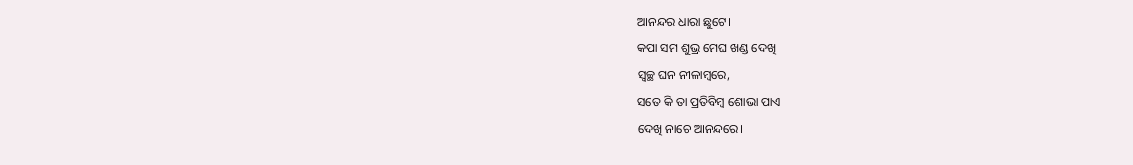ଆନନ୍ଦର ଧାରା ଛୁଟେ।
କପା ସମ ଶୁଭ୍ର ମେଘ ଖଣ୍ଡ ଦେଖି
ସ୍ୱଚ୍ଛ ଘନ ନୀଳାମ୍ବରେ,
ସତେ କି ତା ପ୍ରତିବିମ୍ବ ଶୋଭା ପାଏ
ଦେଖି ନାଚେ ଆନନ୍ଦରେ।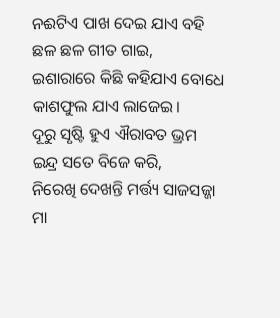ନଈଟିଏ ପାଖ ଦେଇ ଯାଏ ବହି
ଛଳ ଛଳ ଗୀତ ଗାଇ,
ଇଶାରାରେ କିଛି କହିଯାଏ ବୋଧେ
କାଶଫୁଲ ଯାଏ ଲାଜେଇ।
ଦୂରୁ ସୃଷ୍ଟି ହୁଏ ଐରାବତ ଭ୍ରମ
ଇନ୍ଦ୍ର ସତେ ବିଜେ କରି,
ନିରେଖି ଦେଖନ୍ତି ମର୍ତ୍ତ୍ୟ ସାଜସଜ୍ଜା
ମା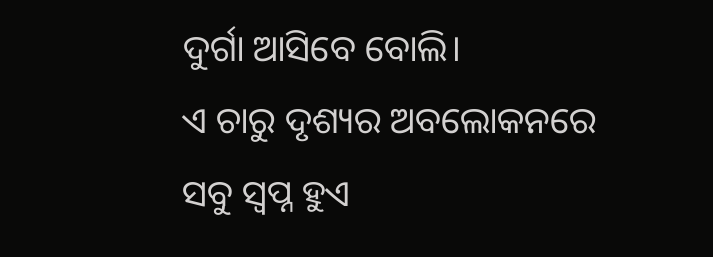ଦୁର୍ଗା ଆସିବେ ବୋଲି।
ଏ ଚାରୁ ଦୃଶ୍ୟର ଅବଲୋକନରେ
ସବୁ ସ୍ଵପ୍ନ ହୁଏ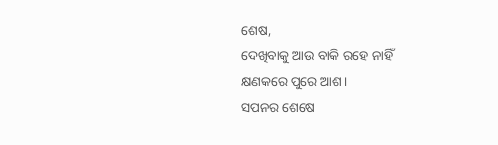ଶେଷ,
ଦେଖିବାକୁ ଆଉ ବାକି ରହେ ନାହିଁ
କ୍ଷଣକରେ ପୁରେ ଆଶ।
ସପନର ଶେଷେ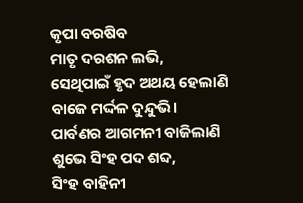କୃପା ବରଷିବ
ମାତୃ ଦରଶନ ଲଭି,
ସେଥିପାଇଁ ହୃଦ ଅଥୟ ହେଲାଣି
ବାଜେ ମର୍ଦ୍ଦଳ ଦୁନ୍ଦୁଭି।
ପାର୍ବଣର ଆଗମନୀ ବାଜିଲାଣି
ଶୁଭେ ସିଂହ ପଦ ଶବ୍ଦ,
ସିଂହ ବାହିନୀ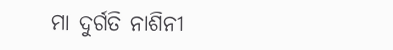ମା ଦୁର୍ଗତି ନାଶିନୀ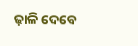ଢ଼ାଳି ଦେବେ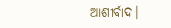ଆଶୀର୍ବାଦ।